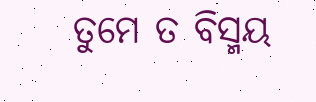ତୁମେ ତ ବିସ୍ମୟ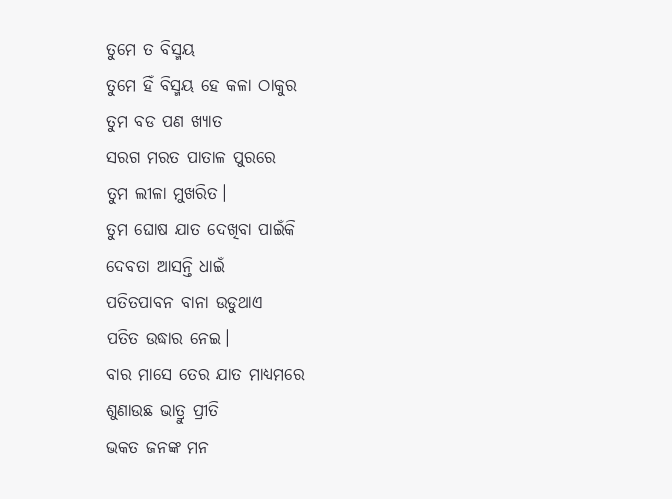ତୁମେ ତ ବିସ୍ମୟ
ତୁମେ ହିଁ ବିସ୍ମୟ ହେ କଳା ଠାକୁର
ତୁମ ବଡ ପଣ ଖ୍ୟାତ
ସରଗ ମରତ ପାତାଳ ପୁରରେ
ତୁମ ଲୀଳା ମୁଖରିତ।
ତୁମ ଘୋଷ ଯାତ ଦେଖିବା ପାଇଁକି
ଦେବତା ଆସନ୍ତି ଧାଇଁ
ପତିତପାବନ ବାନା ଉଡୁଥାଏ
ପତିତ ଉଦ୍ଧାର ନେଇ।
ବାର ମାସେ ତେର ଯାତ ମାଧ୍ୟମରେ
ଶୁଣାଉଛ ଭାତ୍ରୁ ପ୍ରୀତି
ଭକତ ଜନଙ୍କ ମନ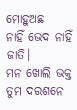ମୋହୁଅଛ
ନାହିଁ ଭେଦ ନାହିଁ ଜାତି।
ମନ ଖୋଲି ଭକ୍ତ ତୁମ ଦରଶନେ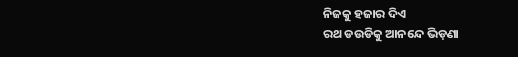ନିଜକୁ ହଜାର ଦିଏ
ରଥ ଡଉଡିକୁ ଆନନ୍ଦେ ଭିଡ଼ଣା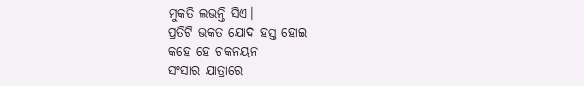ମୁକତି ଲଭନ୍ତି ସିଏ।
ପ୍ରତିଟି ଭକତ ଯୋଦ ହସ୍ତ ହୋଇ
କହେ ହେ ଚକନୟନ
ସଂସାର ଯାତ୍ରାରେ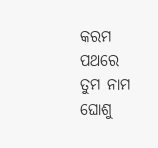କରମ ପଥରେ
ତୁମ ନାମ ଘୋଶୁ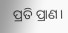ପ୍ରତି ପ୍ରାଣ।